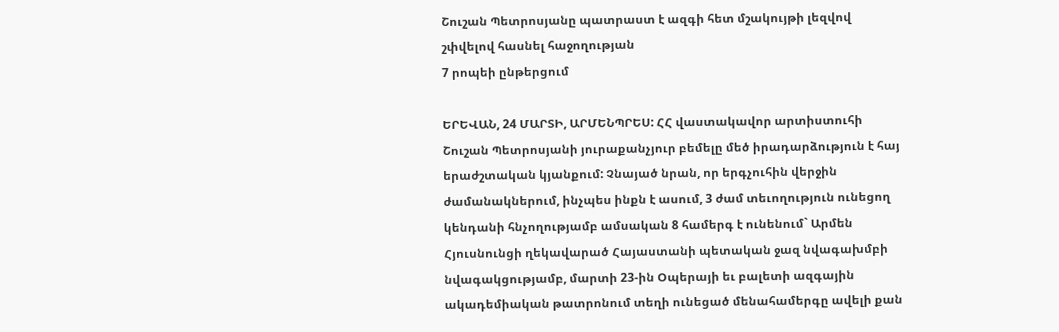Շուշան Պետրոսյանը պատրաստ է ազգի հետ մշակույթի լեզվով շփվելով հասնել հաջողության
7 րոպեի ընթերցում

ԵՐԵՎԱՆ, 24 ՄԱՐՏԻ, ԱՐՄԵՆՊՐԵՍ: ՀՀ վաստակավոր արտիստուհի Շուշան Պետրոսյանի յուրաքանչյուր բեմելը մեծ իրադարձություն է հայ երաժշտական կյանքում: Չնայած նրան, որ երգչուհին վերջին ժամանակներում, ինչպես ինքն է ասում, 3 ժամ տեւողություն ունեցող կենդանի հնչողությամբ ամսական 8 համերգ է ունենում` Արմեն Հյուսնունցի ղեկավարած Հայաստանի պետական ջազ նվագախմբի նվագակցությամբ, մարտի 23-ին Օպերայի եւ բալետի ազգային ակադեմիական թատրոնում տեղի ունեցած մենահամերգը ավելի քան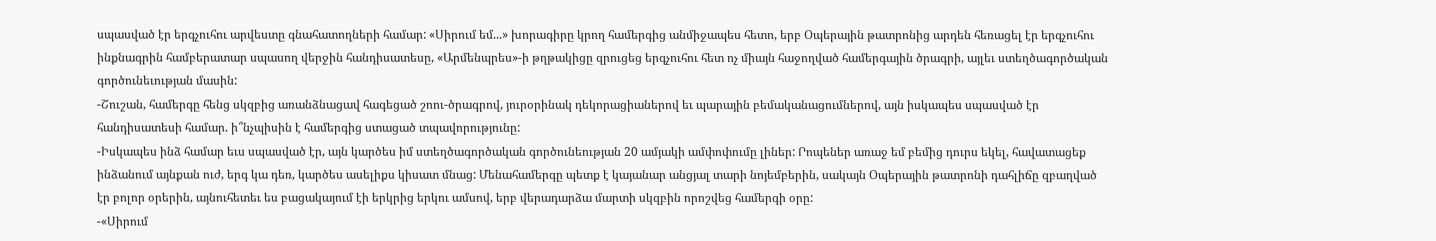սպասված էր երգչուհու արվեստը գնահատողների համար: «Սիրում եմ...» խորագիրը կրող համերգից անմիջապես հետո, երբ Օպերային թատրոնից արդեն հեռացել էր երգչուհու ինքնագրին համբերատար սպասող վերջին հանդիսատեսը, «Արմենպրես»-ի թղթակիցը զրուցեց երգչուհու հետ ոչ միայն հաջողված համերգային ծրագրի, այլեւ ստեղծագործական գործունեւության մասին:
-Շուշան, համերգը հենց սկզբից առանձնացավ հագեցած շոու-ծրագրով, յուրօրինակ դեկորացիաներով եւ պարային բեմականացումներով, այն իսկապես սպասված էր հանդիսատեսի համար. ի՞նչպիսին է համերգից ստացած տպավորությունը:
-Իսկապես ինձ համար եւս սպասված էր, այն կարծես իմ ստեղծագործական գործունեության 20 ամյակի ամփոփումը լիներ: Րոպեներ առաջ եմ բեմից դուրս եկել, հավատացեք ինձանում այնքան ուժ, երգ կա դեռ, կարծես ասելիքս կիսատ մնաց: Մենահամերգը պետք է կայանար անցյալ տարի նոյեմբերին, սակայն Օպերային թատրոնի դահլիճը զբաղված էր բոլոր օրերին, այնուհետեւ ես բացակայում էի երկրից երկու ամսով, երբ վերադարձա մարտի սկզբին որոշվեց համերգի օրը:
-«Սիրում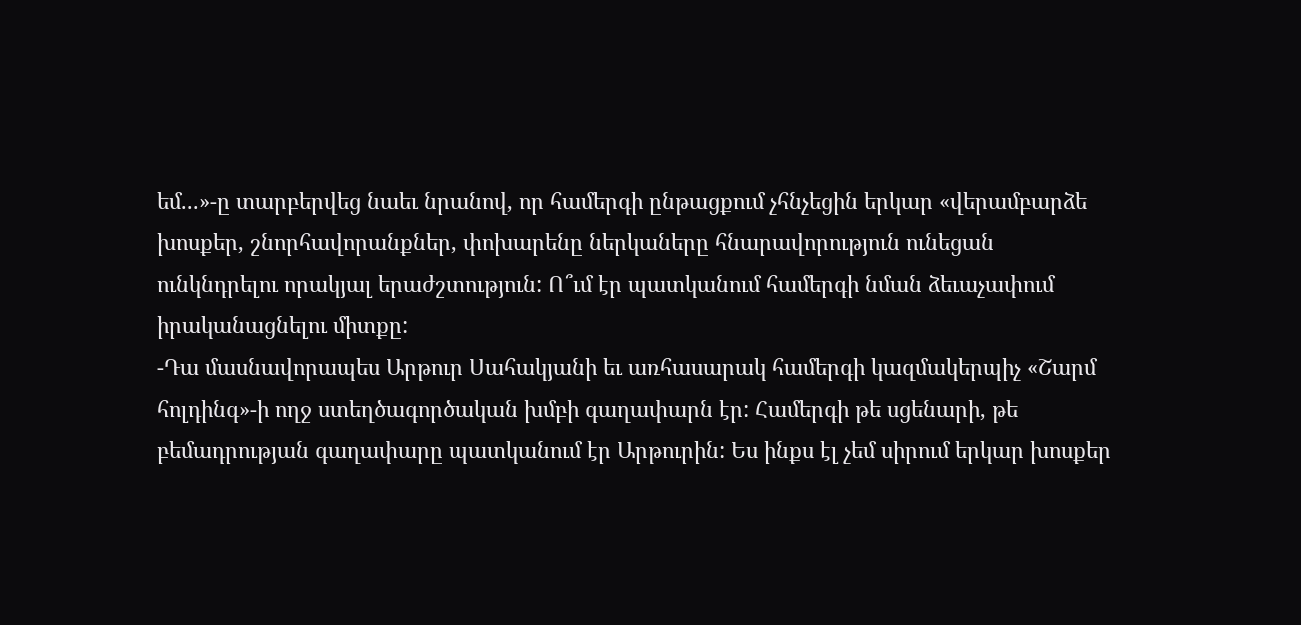եմ...»-ը տարբերվեց նաեւ նրանով, որ համերգի ընթացքում չհնչեցին երկար «վերամբարձե խոսքեր, շնորհավորանքներ, փոխարենը ներկաները հնարավորություն ունեցան ունկնդրելու որակյալ երաժշտություն: Ո՞ւմ էր պատկանում համերգի նման ձեւաչափում իրականացնելու միտքը:
-Դա մասնավորապես Արթուր Սահակյանի եւ առհասարակ համերգի կազմակերպիչ «Շարմ հոլդինգ»-ի ողջ ստեղծագործական խմբի գաղափարն էր: Համերգի թե սցենարի, թե բեմադրության գաղափարը պատկանում էր Արթուրին: Ես ինքս էլ չեմ սիրում երկար խոսքեր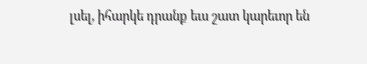լսել, իհարկե դրանք եւս շատ կարեւոր են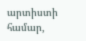արտիստի համար,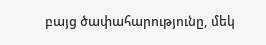բայց ծափահարությունը, մեկ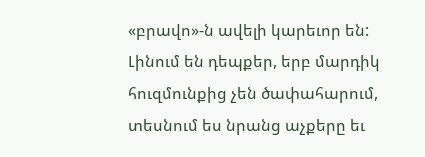«բրավո»-ն ավելի կարեւոր են: Լինում են դեպքեր, երբ մարդիկ հուզմունքից չեն ծափահարում, տեսնում ես նրանց աչքերը եւ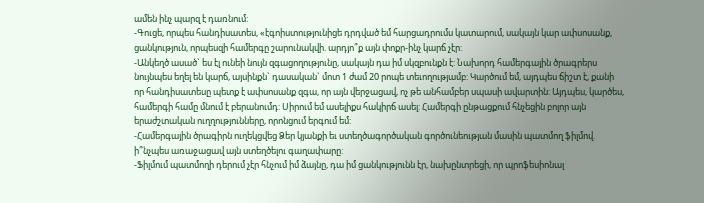ամեն ինչ պարզ է դառնում:
-Գուցե, որպես հանդիսատես, «էգոիստությունիցե դրդված եմ հարցադրումս կատարում, սակայն կար ափսոսանք, ցանկություն, որպեսզի համերգը շարունակվի. արդյո՞ք այն փոքր-ինչ կարճ չէր:
-Անկեղծ ասած` ես էլ ունեի նույն զգացողությունը, սակայն դա իմ սկզբունքն է: Նախորդ համերգային ծրագրերս նույնպես եղել են կարճ, այսինքն` դասական` մոտ 1 ժամ 20 րոպե տեւողությամբ: Կարծում եմ, այդպես ճիշտ է, քանի որ հանդիսատեսը պետք է ափսոսանք զգա, որ այն վերջացավ, ոչ թե անհամբեր սպասի ավարտին: Այդպես, կարծես, համերգի համը մնում է բերանումդ: Սիրում եմ ասելիքս հակիրճ ասել: Համերգի ընթացքում հնչեցին բոլոր այն երաժշտական ուղղությունները, որոնցում երգում եմ:
-Համերգային ծրագիրն ուղեկցվեց Ձեր կյանքի եւ ստեղծագործական գործունեության մասին պատմող ֆիլմով. ի՞նչպես առաջացավ այն ստեղծելու գաղափարը:
-Ֆիլմում պատմողի դերում չէր հնչում իմ ձայնը, դա իմ ցանկությունն էր, նախընտրեցի, որ պրոֆեսիոնալ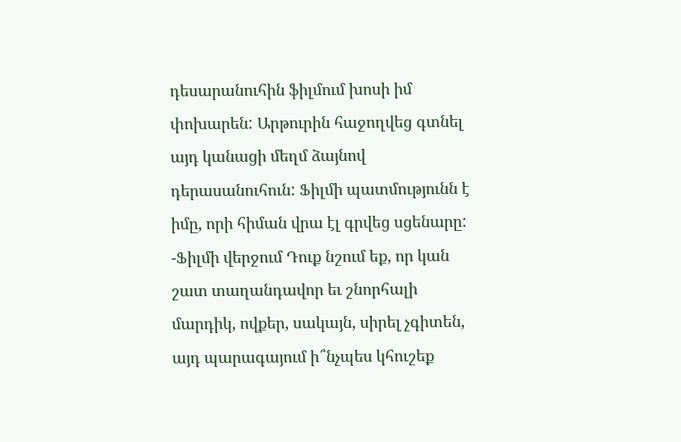դեսարանուհին ֆիլմում խոսի իմ փոխարեն: Արթուրին հաջողվեց գտնել այդ կանացի մեղմ ձայնով դերասանուհուն: Ֆիլմի պատմությունն է իմը, որի հիման վրա էլ գրվեց սցենարը:
-Ֆիլմի վերջում Դուք նշում եք, որ կան շատ տաղանդավոր եւ շնորհալի մարդիկ, ովքեր, սակայն, սիրել չգիտեն, այդ պարագայում ի՞նչպես կհուշեք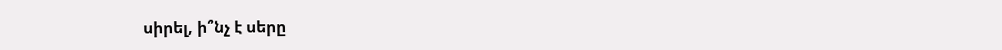սիրել, ի՞նչ է սերը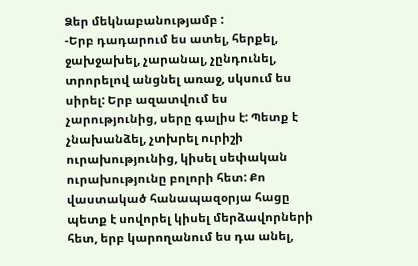Ձեր մեկնաբանությամբ :
-Երբ դադարում ես ատել, հերքել, ջախջախել, չարանալ, չընդունել, տրորելով անցնել առաջ, սկսում ես սիրել: Երբ ազատվում ես չարությունից, սերը գալիս է: Պետք է չնախանձել, չտխրել ուրիշի ուրախությունից, կիսել սեփական ուրախությունը բոլորի հետ: Քո վաստակած հանապազօրյա հացը պետք է սովորել կիսել մերձավորների հետ, երբ կարողանում ես դա անել,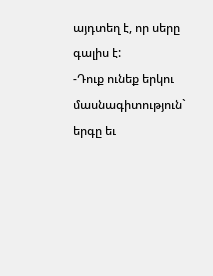այդտեղ է, որ սերը գալիս է:
-Դուք ունեք երկու մասնագիտություն` երգը եւ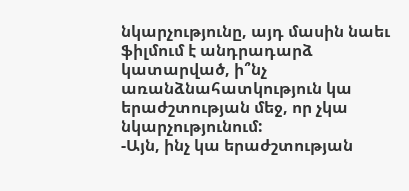նկարչությունը, այդ մասին նաեւ ֆիլմում է անդրադարձ կատարված, ի՞նչ առանձնահատկություն կա երաժշտության մեջ, որ չկա նկարչությունում:
-Այն, ինչ կա երաժշտության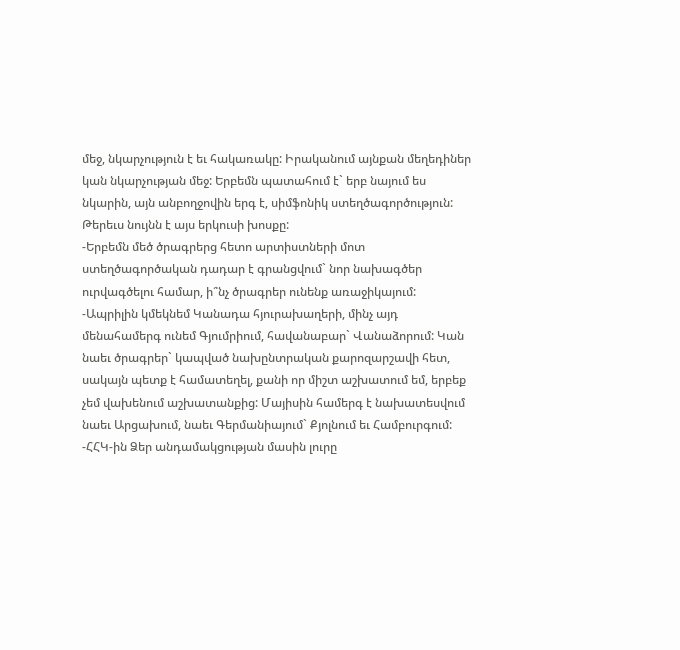մեջ, նկարչություն է եւ հակառակը: Իրականում այնքան մեղեդիներ կան նկարչության մեջ: Երբեմն պատահում է` երբ նայում ես նկարին, այն անբողջովին երգ է, սիմֆոնիկ ստեղծագործություն: Թերեւս նույնն է այս երկուսի խոսքը:
-Երբեմն մեծ ծրագրերց հետո արտիստների մոտ ստեղծագործական դադար է գրանցվում` նոր նախագծեր ուրվագծելու համար, ի՞նչ ծրագրեր ունենք առաջիկայում:
-Ապրիլին կմեկնեմ Կանադա հյուրախաղերի, մինչ այդ մենահամերգ ունեմ Գյումրիում, հավանաբար` Վանաձորում: Կան նաեւ ծրագրեր` կապված նախընտրական քարոզարշավի հետ, սակայն պետք է համատեղել, քանի որ միշտ աշխատում եմ, երբեք չեմ վախենում աշխատանքից: Մայիսին համերգ է նախատեսվում նաեւ Արցախում, նաեւ Գերմանիայում` Քյոլնում եւ Համբուրգում:
-ՀՀԿ-ին Ձեր անդամակցության մասին լուրը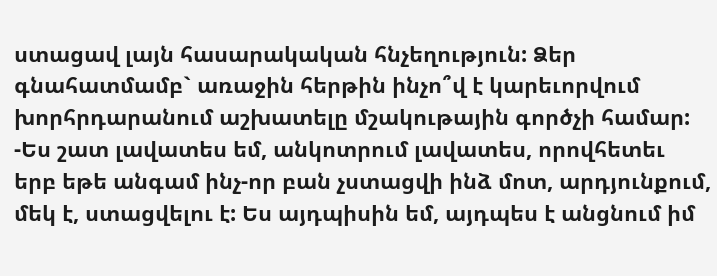ստացավ լայն հասարակական հնչեղություն: Ձեր գնահատմամբ` առաջին հերթին ինչո՞վ է կարեւորվում խորհրդարանում աշխատելը մշակութային գործչի համար:
-Ես շատ լավատես եմ, անկոտրում լավատես, որովհետեւ երբ եթե անգամ ինչ-որ բան չստացվի ինձ մոտ, արդյունքում, մեկ է, ստացվելու է: Ես այդպիսին եմ, այդպես է անցնում իմ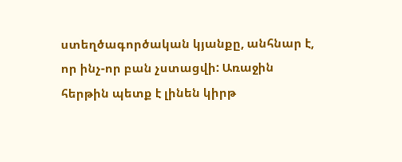ստեղծագործական կյանքը, անհնար է, որ ինչ-որ բան չստացվի: Առաջին հերթին պետք է լինեն կիրթ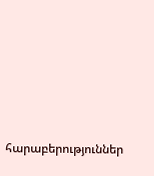հարաբերություններ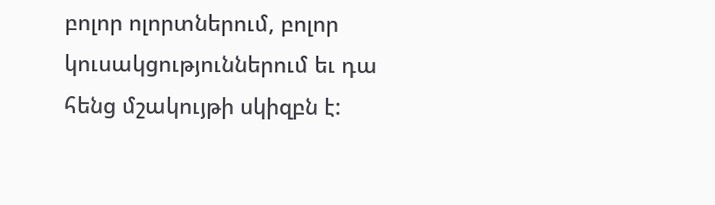բոլոր ոլորտներում, բոլոր կուսակցություններում եւ դա հենց մշակույթի սկիզբն է: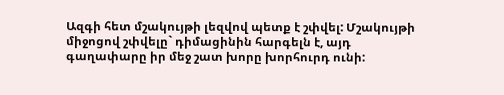Ազգի հետ մշակույթի լեզվով պետք է շփվել: Մշակույթի միջոցով շփվելը` դիմացինին հարգելն է, այդ գաղափարը իր մեջ շատ խորը խորհուրդ ունի: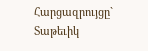Հարցազրույցը` Տաթեւիկ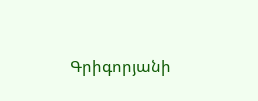Գրիգորյանի